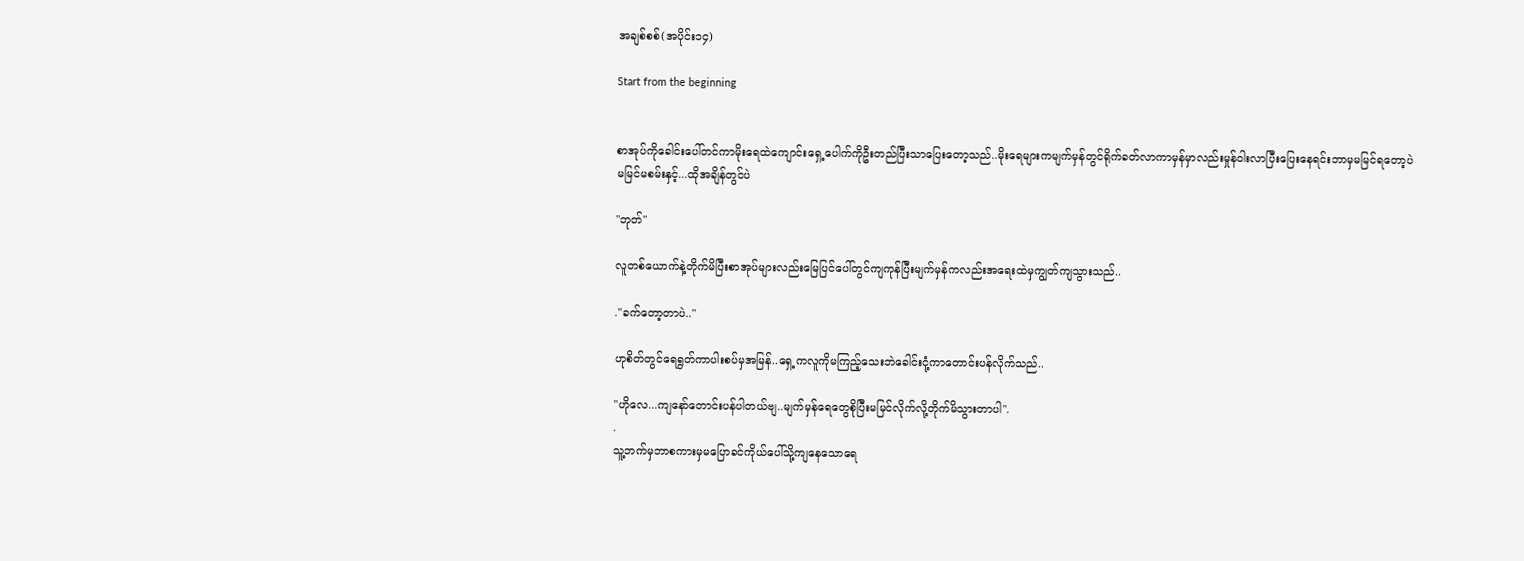အချစ်စစ်(အပိုင်း၁၄)

Start from the beginning


စာအုပ်ကိုခေါင်းပေါ်တင်ကာမိုးရေထဲကျောင်းရှေ့ပေါက်ကိုဦးတည်ပြီးသာပြေးတော့သည်..မိုးရေများကမျက်မှန်တွင်ရိုက်ခတ်လာကာမှန်မှာလည်းမှုန်ဝါးလာပြီးပြေးနေရင်းဘာမှမမြင်ရတော့ပဲမမြင်မစမ်းနှင့်...ထိုအချိန်တွင်ပဲ

"ဘုတ်"

လူတစ်ယောက်နဲ့တိုက်မိပြီးစာအုပ်များလည်းမြေပြင်ပေါ်တွင်ကျကုန်ပြီးမျက်မှန်ကလည်းအရေးထဲမှကျွတ်ကျသွားသည်..

."ခက်တော့တာပဲ.."

ဟုစိတ်တွင်ရေရွတ်ကာပါးစပ်မှအမြန်..ရှေ့ကလူကိုမကြည့်သေးဘဲခေါင်းငုံ့ကာတောင်းပန်လိုက်သည်..

"ဟိုလေ...ကျနော်တောင်းပန်ပါတယ်ဗျ..မျက်မှန်ရေတွေစိုပြီးမမြင်လိုက်လို့တိုက်မိသွားတာပါ".
.
သူ့ဘက်မှဘာစကားမှမပြောခင်ကိုယ်ပေါ်သို့ကျနေသောရေ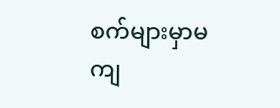စက်များမှာမကျ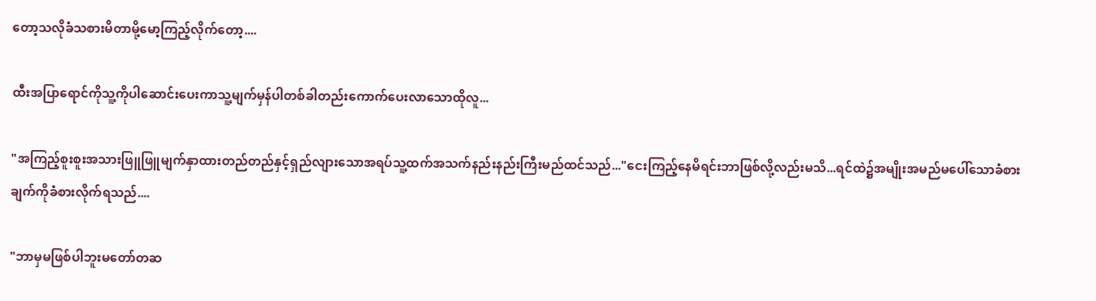တော့သလိုခံသစားမိတာမို့မော့ကြည့်လိုက်တော့....

ထီးအပြာရောင်ကိုသူ့ကိုပါဆောင်းပေးကာသူ့မျက်မှန်ပါတစ်ခါတည်းကောက်ပေးလာသောထိုလူ...

"အကြည့်စူးစူးအသားဖြူဖြူမျက်နှာထားတည်တည်နှင့်ရှည်လျားသောအရပ်သူ့ထက်အသက်နည်းနည်းကြီးမည်ထင်သည်..."ငေးကြည့်နေမိရင်းဘာဖြစ်လို့လည်းမသိ...ရင်ထဲ၌အမျိုးအမည်မပေါ်သောခံစားချက်ကိုခံစားလိုက်ရသည်....

"ဘာမှမဖြစ်ပါဘူးမတော်တဆ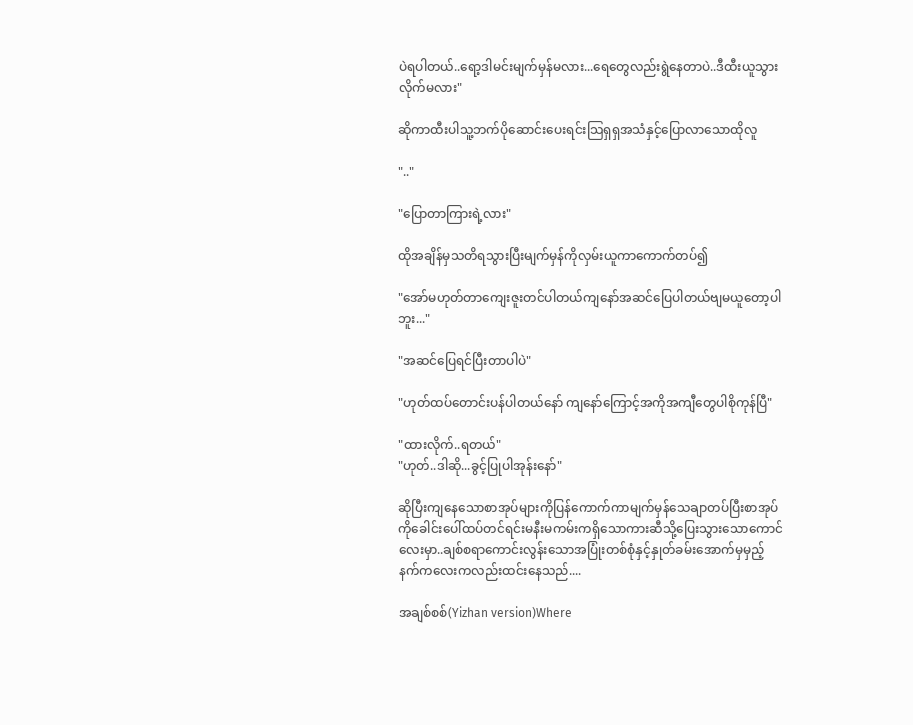ပဲရပါတယ်..ရော့ဒါမင်းမျက်မှန်မလား...ရေတွေလည်းရွဲနေတာပဲ..ဒီထီးယူသွားလိုက်မလား"

ဆိုကာထီးပါသူ့ဘက်ပိုဆောင်းပေးရင်းသြရှရှအသံနှင့်ပြောလာသောထိုလူ

".."

"ပြောတာကြားရဲ့လား"

ထိုအချိန်မှသတိရသွားပြီးမျက်မှန်ကိုလှမ်းယူကာကောက်တပ်၍

"အော်မဟုတ်တာကျေးဇူးတင်ပါတယ်ကျနော်အဆင်ပြေပါတယ်ဗျမယူတော့ပါဘူး..."

"အဆင်ပြေရင်ပြီးတာပါပဲ"

"ဟုတ်ထပ်တောင်းပန်ပါတယ်နော် ကျနော်ကြောင့်အကိုအကျီတွေပါစိုကုန်ပြီ"

"ထားလိုက်..ရတယ်"
"ဟုတ်..ဒါဆို...ခွင့်ပြုပါအုန်းနော်"

ဆိုပြီးကျနေသောစာအုပ်များကိုပြန်ကောက်ကာမျက်မှန်သေချာတပ်ပြီးစာအုပ်ကိုခေါင်းပေါ်ထပ်တင်ရင်းမနီးမကမ်းကရှိသောကားဆီသို့ပြေးသွားသောကောင်လေးမှာ..ချစ်စရာကောင်းလွန်းသောအပြုံးတစ်စုံနှင့်နှုတ်ခမ်းအောက်မှမှည့်နက်ကလေးကလည်းထင်းနေသည်....

အချစ်စစ်(Yizhan version)Where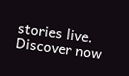stories live. Discover now